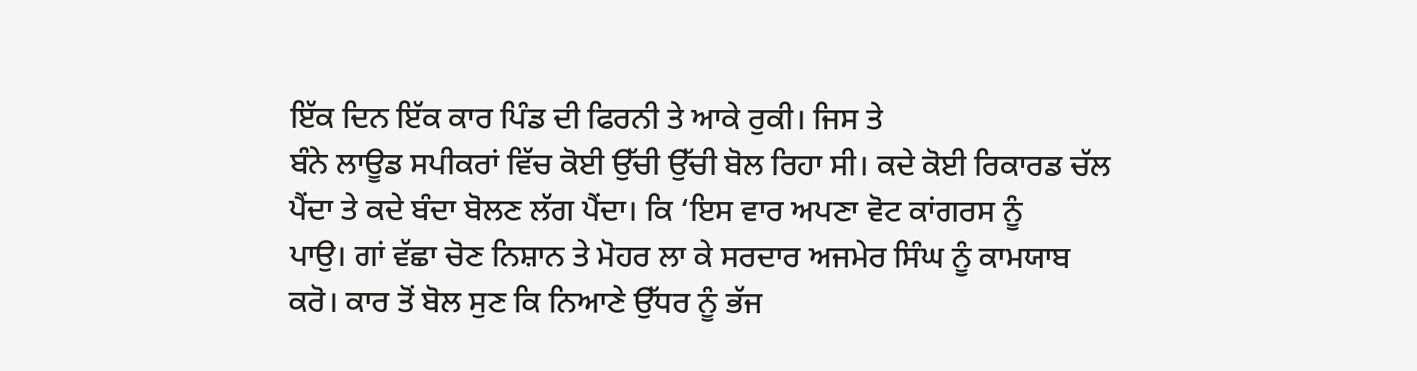ਇੱਕ ਦਿਨ ਇੱਕ ਕਾਰ ਪਿੰਡ ਦੀ ਫਿਰਨੀ ਤੇ ਆਕੇ ਰੁਕੀ। ਜਿਸ ਤੇ
ਬੰਨੇ ਲਾਊਡ ਸਪੀਕਰਾਂ ਵਿੱਚ ਕੋਈ ਉੱਚੀ ਉੱਚੀ ਬੋਲ ਰਿਹਾ ਸੀ। ਕਦੇ ਕੋਈ ਰਿਕਾਰਡ ਚੱਲ
ਪੈਂਦਾ ਤੇ ਕਦੇ ਬੰਦਾ ਬੋਲਣ ਲੱਗ ਪੈਂਦਾ। ਕਿ ‘ਇਸ ਵਾਰ ਅਪਣਾ ਵੋਟ ਕਾਂਗਰਸ ਨੂੰ
ਪਾਉ। ਗਾਂ ਵੱਛਾ ਚੋਣ ਨਿਸ਼ਾਨ ਤੇ ਮੋਹਰ ਲਾ ਕੇ ਸਰਦਾਰ ਅਜਮੇਰ ਸਿੰਘ ਨੂੰ ਕਾਮਯਾਬ
ਕਰੋ। ਕਾਰ ਤੋਂ ਬੋਲ ਸੁਣ ਕਿ ਨਿਆਣੇ ਉੱਧਰ ਨੂੰ ਭੱਜ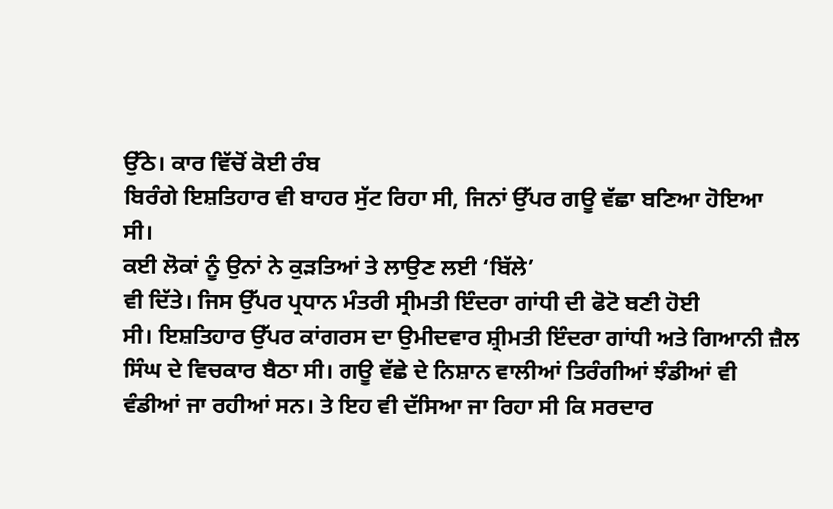ਉੱਠੇ। ਕਾਰ ਵਿੱਚੋਂ ਕੋਈ ਰੰਬ
ਬਿਰੰਗੇ ਇਸ਼ਤਿਹਾਰ ਵੀ ਬਾਹਰ ਸੁੱਟ ਰਿਹਾ ਸੀ, ਜਿਨਾਂ ਉੱਪਰ ਗਊ ਵੱਛਾ ਬਣਿਆ ਹੋਇਆ
ਸੀ।
ਕਈ ਲੋਕਾਂ ਨੂੰ ਉਨਾਂ ਨੇ ਕੁੜਤਿਆਂ ਤੇ ਲਾਉਣ ਲਈ ‘ਬਿੱਲੇ’
ਵੀ ਦਿੱਤੇ। ਜਿਸ ਉੱਪਰ ਪ੍ਰਧਾਨ ਮੰਤਰੀ ਸ੍ਰੀਮਤੀ ਇੰਦਰਾ ਗਾਂਧੀ ਦੀ ਫੋਟੋ ਬਣੀ ਹੋਈ
ਸੀ। ਇਸ਼ਤਿਹਾਰ ਉੱਪਰ ਕਾਂਗਰਸ ਦਾ ਉਮੀਦਵਾਰ ਸ਼੍ਰੀਮਤੀ ਇੰਦਰਾ ਗਾਂਧੀ ਅਤੇ ਗਿਆਨੀ ਜ਼ੈਲ
ਸਿੰਘ ਦੇ ਵਿਚਕਾਰ ਬੈਠਾ ਸੀ। ਗਊ ਵੱਛੇ ਦੇ ਨਿਸ਼ਾਨ ਵਾਲੀਆਂ ਤਿਰੰਗੀਆਂ ਝੰਡੀਆਂ ਵੀ
ਵੰਡੀਆਂ ਜਾ ਰਹੀਆਂ ਸਨ। ਤੇ ਇਹ ਵੀ ਦੱਸਿਆ ਜਾ ਰਿਹਾ ਸੀ ਕਿ ਸਰਦਾਰ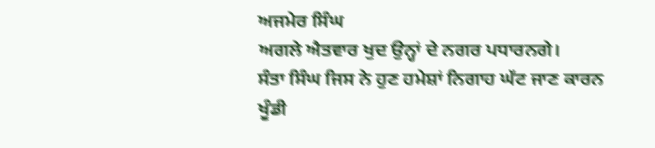ਅਜਮੇਰ ਸਿੰਘ
ਅਗਲੇ ਐਤਵਾਰ ਖੁਦ ਉਨ੍ਹਾਂ ਦੇ ਨਗਰ ਪਧਾਰਨਗੇ।
ਸੰਤਾ ਸਿੰਘ ਜਿਸ ਨੇ ਹੁਣ ਹਮੇਸ਼ਾਂ ਨਿਗਾਹ ਘੱਟ ਜਾਣ ਕਾਰਨ
ਖੂੰਡੀ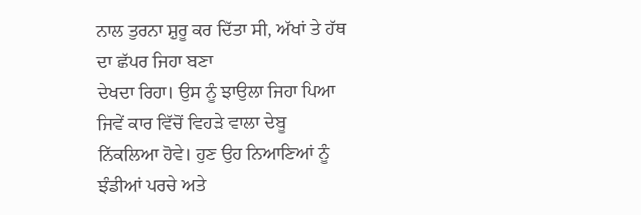ਨਾਲ ਤੁਰਨਾ ਸ਼ੁਰੂ ਕਰ ਦਿੱਤਾ ਸੀ, ਅੱਖਾਂ ਤੇ ਹੱਥ ਦਾ ਛੱਪਰ ਜਿਹਾ ਬਣਾ
ਦੇਖਦਾ ਰਿਹਾ। ਉਸ ਨੂੰ ਝਾਉਲਾ ਜਿਹਾ ਪਿਆ ਜਿਵੇਂ ਕਾਰ ਵਿੱਚੋਂ ਵਿਹੜੇ ਵਾਲਾ ਦੇਬੂ
ਨਿੱਕਲਿਆ ਹੋਵੇ। ਹੁਣ ਉਹ ਨਿਆਣਿਆਂ ਨੂੰ ਝੰਡੀਆਂ ਪਰਚੇ ਅਤੇ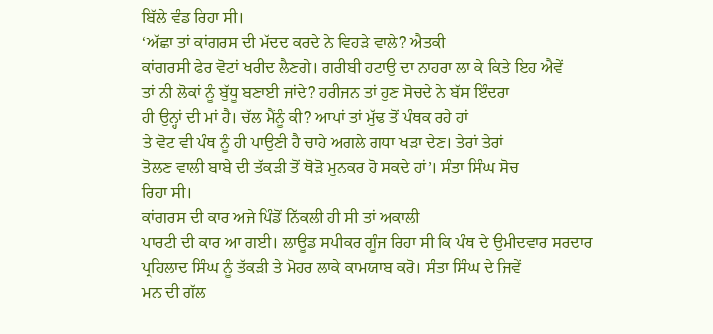ਬਿੱਲੇ ਵੰਡ ਰਿਹਾ ਸੀ।
‘ਅੱਛਾ ਤਾਂ ਕਾਂਗਰਸ ਦੀ ਮੱਦਦ ਕਰਦੇ ਨੇ ਵਿਹੜੇ ਵਾਲੇ? ਐਤਕੀ
ਕਾਂਗਰਸੀ ਫੇਰ ਵੋਟਾਂ ਖਰੀਦ ਲੈਣਗੇ। ਗਰੀਬੀ ਹਟਾਉ ਦਾ ਨਾਹਰਾ ਲਾ ਕੇ ਕਿਤੇ ਇਹ ਐਵੇਂ
ਤਾਂ ਨੀ ਲੋਕਾਂ ਨੂੰ ਬੁੱਧੂ ਬਣਾਈ ਜਾਂਦੇ? ਹਰੀਜਨ ਤਾਂ ਹੁਣ ਸੋਚਦੇ ਨੇ ਬੱਸ ਇੰਦਰਾ
ਹੀ ਉਨ੍ਹਾਂ ਦੀ ਮਾਂ ਹੈ। ਚੱਲ ਮੈਂਨੂੰ ਕੀ? ਆਪਾਂ ਤਾਂ ਮੁੱਢ ਤੋਂ ਪੰਥਕ ਰਹੇ ਹਾਂ
ਤੇ ਵੋਟ ਵੀ ਪੰਥ ਨੂੰ ਹੀ ਪਾਉਣੀ ਹੈ ਚਾਹੇ ਅਗਲੇ ਗਧਾ ਖੜਾ ਦੇਣ। ਤੇਰਾਂ ਤੇਰਾਂ
ਤੋਲਣ ਵਾਲੀ ਬਾਬੇ ਦੀ ਤੱਕੜੀ ਤੋਂ ਥੋੜੋ ਮੁਨਕਰ ਹੋ ਸਕਦੇ ਹਾਂ’। ਸੰਤਾ ਸਿੰਘ ਸੋਚ
ਰਿਹਾ ਸੀ।
ਕਾਂਗਰਸ ਦੀ ਕਾਰ ਅਜੇ ਪਿੰਡੋਂ ਨਿੱਕਲੀ ਹੀ ਸੀ ਤਾਂ ਅਕਾਲੀ
ਪਾਰਟੀ ਦੀ ਕਾਰ ਆ ਗਈ। ਲਾਊਡ ਸਪੀਕਰ ਗੂੰਜ ਰਿਹਾ ਸੀ ਕਿ ਪੰਥ ਦੇ ਉਮੀਦਵਾਰ ਸਰਦਾਰ
ਪ੍ਰਹਿਲਾਦ ਸਿੰਘ ਨੂੰ ਤੱਕੜੀ ਤੇ ਮੋਹਰ ਲਾਕੇ ਕਾਮਯਾਬ ਕਰੋ। ਸੰਤਾ ਸਿੰਘ ਦੇ ਜਿਵੇਂ
ਮਨ ਦੀ ਗੱਲ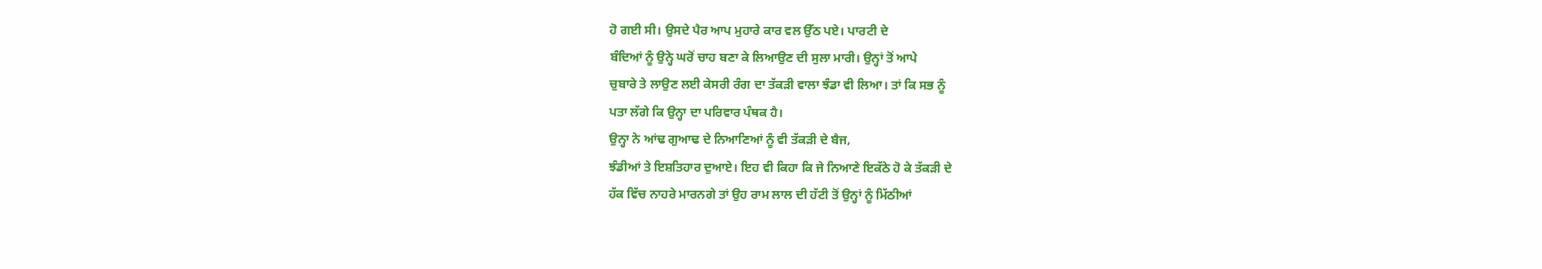ਹੋ ਗਈ ਸੀ। ਉਸਦੇ ਪੈਰ ਆਪ ਮੁਹਾਰੇ ਕਾਰ ਵਲ ਉੱਠ ਪਏ। ਪਾਰਟੀ ਦੇ
ਬੰਦਿਆਂ ਨੂੰ ਉਨ੍ਹੇ ਘਰੋਂ ਚਾਹ ਬਣਾ ਕੇ ਲਿਆਉਣ ਦੀ ਸੁਲਾ ਮਾਰੀ। ਉਨ੍ਹਾਂ ਤੋਂ ਆਪੇ
ਚੁਬਾਰੇ ਤੇ ਲਾਉਣ ਲਈ ਕੇਸਰੀ ਰੰਗ ਦਾ ਤੱਕੜੀ ਵਾਲਾ ਝੰਡਾ ਵੀ ਲਿਆ। ਤਾਂ ਕਿ ਸਭ ਨੂੰ
ਪਤਾ ਲੱਗੇ ਕਿ ਉਨ੍ਹਾ ਦਾ ਪਰਿਵਾਰ ਪੰਥਕ ਹੈ।
ਉਨ੍ਹਾ ਨੇ ਆਂਢ ਗੁਆਢ ਦੇ ਨਿਆਣਿਆਂ ਨੂੰ ਵੀ ਤੱਕੜੀ ਦੇ ਬੈਜ,
ਝੰਡੀਆਂ ਤੇ ਇਸ਼ਤਿਹਾਰ ਦੁਆਏ। ਇਹ ਵੀ ਕਿਹਾ ਕਿ ਜੇ ਨਿਆਣੇ ਇਕੱਠੇ ਹੋ ਕੇ ਤੱਕੜੀ ਦੇ
ਹੱਕ ਵਿੱਚ ਨਾਹਰੇ ਮਾਰਨਗੇ ਤਾਂ ਉਹ ਰਾਮ ਲਾਲ ਦੀ ਹੱਟੀ ਤੋਂ ਉਨ੍ਹਾਂ ਨੂੰ ਮਿੱਠੀਆਂ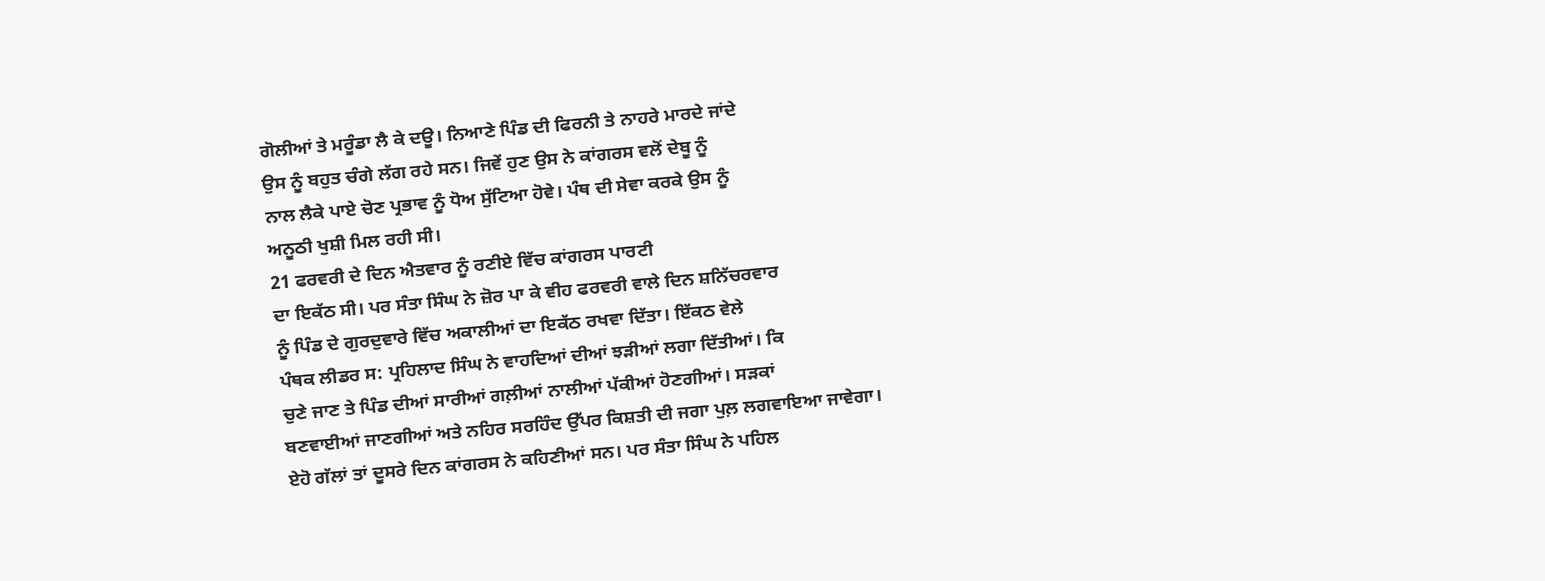ਗੋਲੀਆਂ ਤੇ ਮਰੂੰਡਾ ਲੈ ਕੇ ਦਊ। ਨਿਆਣੇ ਪਿੰਡ ਦੀ ਫਿਰਨੀ ਤੇ ਨਾਹਰੇ ਮਾਰਦੇ ਜਾਂਦੇ
ਉਸ ਨੂੰ ਬਹੁਤ ਚੰਗੇ ਲੱਗ ਰਹੇ ਸਨ। ਜਿਵੇਂ ਹੁਣ ਉਸ ਨੇ ਕਾਂਗਰਸ ਵਲੋਂ ਦੇਬੂ ਨੂੰ
ਨਾਲ ਲੈਕੇ ਪਾਏ ਚੋਣ ਪ੍ਰਭਾਵ ਨੂੰ ਧੋਅ ਸੁੱਟਿਆ ਹੋਵੇ। ਪੰਥ ਦੀ ਸੇਵਾ ਕਰਕੇ ਉਸ ਨੂੰ
ਅਨੂਠੀ ਖੁਸ਼ੀ ਮਿਲ ਰਹੀ ਸੀ।
21 ਫਰਵਰੀ ਦੇ ਦਿਨ ਐਤਵਾਰ ਨੂੰ ਰਣੀਏ ਵਿੱਚ ਕਾਂਗਰਸ ਪਾਰਟੀ
ਦਾ ਇਕੱਠ ਸੀ। ਪਰ ਸੰਤਾ ਸਿੰਘ ਨੇ ਜ਼ੋਰ ਪਾ ਕੇ ਵੀਹ ਫਰਵਰੀ ਵਾਲੇ ਦਿਨ ਸ਼ਨਿੱਚਰਵਾਰ
ਨੂੰ ਪਿੰਡ ਦੇ ਗੁਰਦੁਵਾਰੇ ਵਿੱਚ ਅਕਾਲੀਆਂ ਦਾ ਇਕੱਠ ਰਖਵਾ ਦਿੱਤਾ। ਇੱਕਠ ਵੇਲੇ
ਪੰਥਕ ਲੀਡਰ ਸ: ਪ੍ਰਹਿਲਾਦ ਸਿੰਘ ਨੇ ਵਾਹਦਿਆਂ ਦੀਆਂ ਝੜੀਆਂ ਲਗਾ ਦਿੱਤੀਆਂ। ਕਿ
ਚੁਣੇ ਜਾਣ ਤੇ ਪਿੰਡ ਦੀਆਂ ਸਾਰੀਆਂ ਗਲ਼ੀਆਂ ਨਾਲੀਆਂ ਪੱਕੀਆਂ ਹੋਣਗੀਆਂ। ਸੜਕਾਂ
ਬਣਵਾਈਆਂ ਜਾਣਗੀਆਂ ਅਤੇ ਨਹਿਰ ਸਰਹਿੰਦ ਉੱਪਰ ਕਿਸ਼ਤੀ ਦੀ ਜਗਾ ਪੁਲ਼ ਲਗਵਾਇਆ ਜਾਵੇਗਾ।
ਏਹੋ ਗੱਲਾਂ ਤਾਂ ਦੂਸਰੇ ਦਿਨ ਕਾਂਗਰਸ ਨੇ ਕਹਿਣੀਆਂ ਸਨ। ਪਰ ਸੰਤਾ ਸਿੰਘ ਨੇ ਪਹਿਲ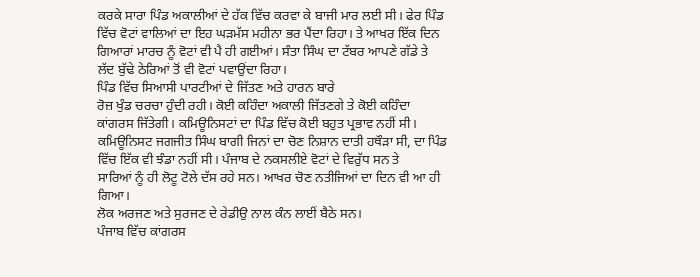ਕਰਕੇ ਸਾਰਾ ਪਿੰਡ ਅਕਾਲੀਆਂ ਦੇ ਹੱਕ ਵਿੱਚ ਕਰਵਾ ਕੇ ਬਾਜੀ ਮਾਰ ਲਈ ਸੀ। ਫੇਰ ਪਿੰਡ
ਵਿੱਚ ਵੋਟਾਂ ਵਾਲਿਆਂ ਦਾ ਇਹ ਘੜਮੱਸ ਮਹੀਨਾ ਭਰ ਪੈਂਦਾ ਰਿਹਾ। ਤੇ ਆਖਰ ਇੱਕ ਦਿਨ
ਗਿਆਰਾਂ ਮਾਰਚ ਨੂੰ ਵੋਟਾਂ ਵੀ ਪੈ ਹੀ ਗਈਆਂ। ਸੰਤਾ ਸਿੰਘ ਦਾ ਟੱਬਰ ਆਪਣੇ ਗੱਡੇ ਤੇ
ਲੱਦ ਬੁੱਢੇ ਠੇਰਿਆਂ ਤੋਂ ਵੀ ਵੋਟਾਂ ਪਵਾਉਂਦਾ ਰਿਹਾ।
ਪਿੰਡ ਵਿੱਚ ਸਿਆਸੀ ਪਾਰਟੀਆਂ ਦੇ ਜਿੱਤਣ ਅਤੇ ਹਾਰਨ ਬਾਰੇ
ਰੋਜ਼ ਖੁੰਡ ਚਰਚਾ ਹੁੰਦੀ ਰਹੀ। ਕੋਈ ਕਹਿੰਦਾ ਅਕਾਲੀ ਜਿੱਤਣਗੇ ਤੇ ਕੋਈ ਕਹਿੰਦਾ
ਕਾਂਗਰਸ ਜਿੱਤੇਗੀ। ਕਮਿਊਨਿਸਟਾਂ ਦਾ ਪਿੰਡ ਵਿੱਚ ਕੋਈ ਬਹੁਤ ਪ੍ਰਭਾਵ ਨਹੀਂ ਸੀ।
ਕਮਿਊਨਿਸਟ ਜਗਜੀਤ ਸਿੰਘ ਬਾਗੀ ਜਿਨਾਂ ਦਾ ਚੋਣ ਨਿਸ਼ਾਨ ਦਾਤੀ ਹਥੌੜਾ ਸੀ, ਦਾ ਪਿੰਡ
ਵਿੱਚ ਇੱਕ ਵੀ ਝੰਡਾ ਨਹੀਂ ਸੀ। ਪੰਜਾਬ ਦੇ ਨਕਸਲੀਏ ਵੋਟਾਂ ਦੇ ਵਿਰੁੱਧ ਸਨ ਤੇ
ਸਾਰਿਆਂ ਨੂੰ ਹੀ ਲੋਟੂ ਟੋਲੇ ਦੱਸ ਰਹੇ ਸਨ। ਆਖਰ ਚੋਣ ਨਤੀਜਿਆਂ ਦਾ ਦਿਨ ਵੀ ਆ ਹੀ
ਗਿਆ।
ਲੋਕ ਅਰਜਣ ਅਤੇ ਸੁਰਜਣ ਦੇ ਰੇਡੀਉ ਨਾਲ ਕੰਨ ਲਾਈਂ ਬੈਠੇ ਸਨ।
ਪੰਜਾਬ ਵਿੱਚ ਕਾਂਗਰਸ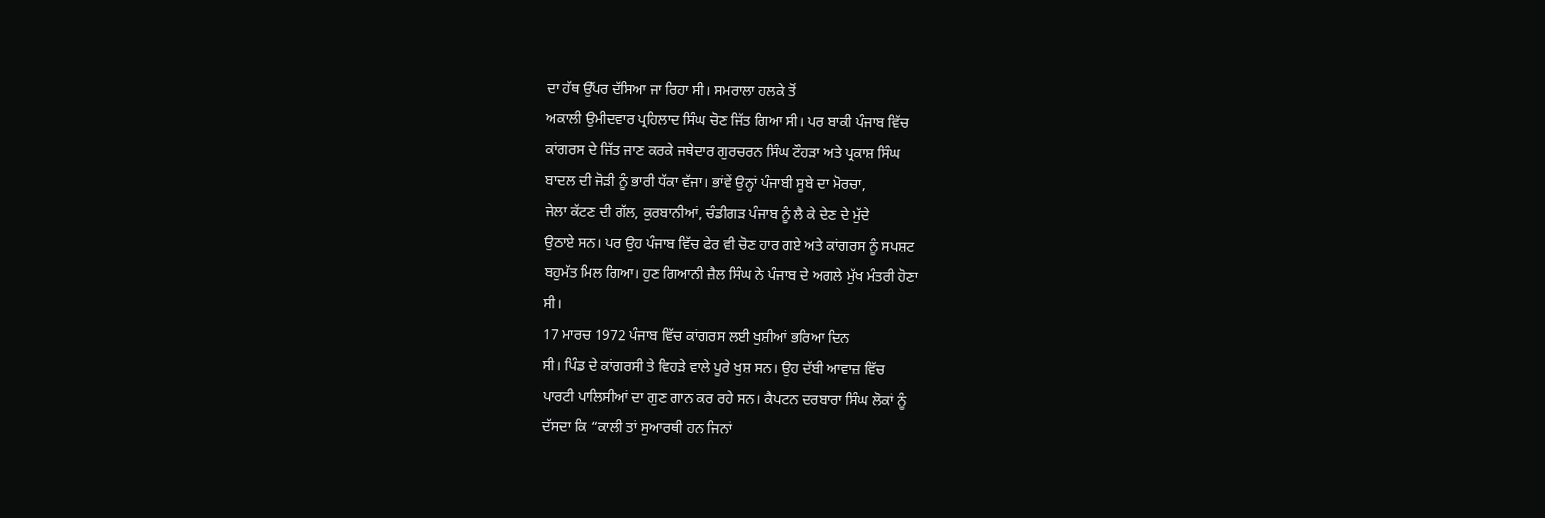ਦਾ ਹੱਥ ਉੱਪਰ ਦੱਸਿਆ ਜਾ ਰਿਹਾ ਸੀ। ਸਮਰਾਲਾ ਹਲਕੇ ਤੋਂ
ਅਕਾਲੀ ਉਮੀਦਵਾਰ ਪ੍ਰਹਿਲਾਦ ਸਿੰਘ ਚੋਣ ਜਿੱਤ ਗਿਆ ਸੀ। ਪਰ ਬਾਕੀ ਪੰਜਾਬ ਵਿੱਚ
ਕਾਂਗਰਸ ਦੇ ਜਿੱਤ ਜਾਣ ਕਰਕੇ ਜਥੇਦਾਰ ਗੁਰਚਰਨ ਸਿੰਘ ਟੌਹੜਾ ਅਤੇ ਪ੍ਰਕਾਸ਼ ਸਿੰਘ
ਬਾਦਲ ਦੀ ਜੋੜੀ ਨੂੰ ਭਾਰੀ ਧੱਕਾ ਵੱਜਾ। ਭਾਂਵੇਂ ਉਨ੍ਹਾਂ ਪੰਜਾਬੀ ਸੂਬੇ ਦਾ ਮੋਰਚਾ,
ਜੇਲਾ ਕੱਟਣ ਦੀ ਗੱਲ, ਕੁਰਬਾਨੀਆਂ, ਚੰਡੀਗੜ ਪੰਜਾਬ ਨੂੰ ਲੈ ਕੇ ਦੇਣ ਦੇ ਮੁੱਦੇ
ਉਠਾਏ ਸਨ। ਪਰ ਉਹ ਪੰਜਾਬ ਵਿੱਚ ਫੇਰ ਵੀ ਚੋਣ ਹਾਰ ਗਏ ਅਤੇ ਕਾਂਗਰਸ ਨੂੰ ਸਪਸ਼ਟ
ਬਹੁਮੱਤ ਮਿਲ ਗਿਆ। ਹੁਣ ਗਿਆਨੀ ਜ਼ੈਲ ਸਿੰਘ ਨੇ ਪੰਜਾਬ ਦੇ ਅਗਲੇ ਮੁੱਖ ਮੰਤਰੀ ਹੋਣਾ
ਸੀ।
17 ਮਾਰਚ 1972 ਪੰਜਾਬ ਵਿੱਚ ਕਾਂਗਰਸ ਲਈ ਖੁਸ਼ੀਆਂ ਭਰਿਆ ਦਿਨ
ਸੀ। ਪਿੰਡ ਦੇ ਕਾਂਗਰਸੀ ਤੇ ਵਿਹੜੇ ਵਾਲੇ ਪੂਰੇ ਖੁਸ਼ ਸਨ। ਉਹ ਦੱਬੀ ਆਵਾਜ਼ ਵਿੱਚ
ਪਾਰਟੀ ਪਾਲਿਸੀਆਂ ਦਾ ਗੁਣ ਗਾਨ ਕਰ ਰਹੇ ਸਨ। ਕੈਪਟਨ ਦਰਬਾਰਾ ਸਿੰਘ ਲੋਕਾਂ ਨੂੰ
ਦੱਸਦਾ ਕਿ “ਕਾਲੀ ਤਾਂ ਸੁਆਰਥੀ ਹਨ ਜਿਨਾਂ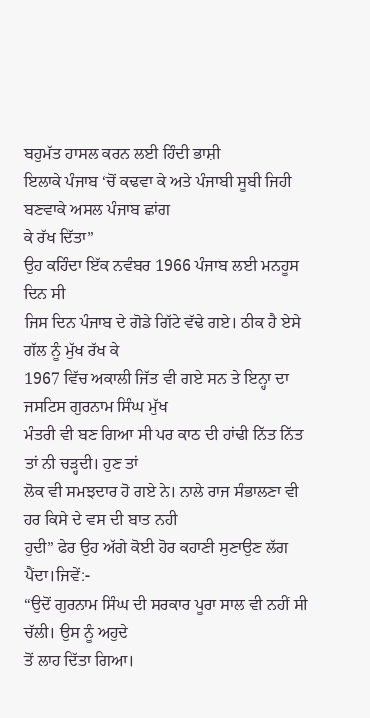ਬਹੁਮੱਤ ਹਾਸਲ ਕਰਨ ਲਈ ਹਿੰਦੀ ਭਾਸ਼ੀ
ਇਲਾਕੇ ਪੰਜਾਬ ‘ਚੋਂ ਕਢਵਾ ਕੇ ਅਤੇ ਪੰਜਾਬੀ ਸੂਬੀ ਜਿਹੀ ਬਣਵਾਕੇ ਅਸਲ ਪੰਜਾਬ ਛਾਂਗ
ਕੇ ਰੱਖ ਦਿੱਤਾ”
ਉਹ ਕਹਿੰਦਾ ਇੱਕ ਨਵੰਬਰ 1966 ਪੰਜਾਬ ਲਈ ਮਨਹੂਸ ਦਿਨ ਸੀ
ਜਿਸ ਦਿਨ ਪੰਜਾਬ ਦੇ ਗੋਡੇ ਗਿੱਟੇ ਵੱਢੇ ਗਏ। ਠੀਕ ਹੈ ਏਸੇ ਗੱਲ ਨੂੰ ਮੁੱਖ ਰੱਖ ਕੇ
1967 ਵਿੱਚ ਅਕਾਲੀ ਜਿੱਤ ਵੀ ਗਏ ਸਨ ਤੇ ਇਨ੍ਹਾ ਦਾ ਜਸਟਿਸ ਗੁਰਨਾਮ ਸਿੰਘ ਮੁੱਖ
ਮੰਤਰੀ ਵੀ ਬਣ ਗਿਆ ਸੀ ਪਰ ਕਾਠ ਦੀ ਹਾਂਢੀ ਨਿੱਤ ਨਿੱਤ ਤਾਂ ਨੀ ਚੜ੍ਹਦੀ। ਹੁਣ ਤਾਂ
ਲੋਕ ਵੀ ਸਮਝਦਾਰ ਹੋ ਗਏ ਨੇ। ਨਾਲੇ ਰਾਜ ਸੰਭਾਲਣਾ ਵੀ ਹਰ ਕਿਸੇ ਦੇ ਵਸ ਦੀ ਬਾਤ ਨਹੀ
ਹੁਦੀ” ਫੇਰ ਉਹ ਅੱਗੇ ਕੋਈ ਹੋਰ ਕਹਾਣੀ ਸੁਣਾਉਣ ਲੱਗ ਪੈਂਦਾ।ਜਿਵੇਂ:-
“ਉਦੋਂ ਗੁਰਨਾਮ ਸਿੰਘ ਦੀ ਸਰਕਾਰ ਪੂਰਾ ਸਾਲ ਵੀ ਨਹੀਂ ਸੀ ਚੱਲੀ। ਉਸ ਨੂੰ ਅਹੁਦੇ
ਤੋਂ ਲਾਹ ਦਿੱਤਾ ਗਿਆ।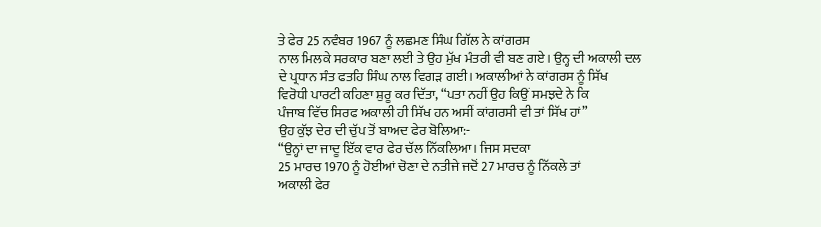ਤੇ ਫੇਰ 25 ਨਵੰਬਰ 1967 ਨੂੰ ਲਛਮਣ ਸਿੰਘ ਗਿੱਲ ਨੇ ਕਾਂਗਰਸ
ਨਾਲ ਮਿਲਕੇ ਸਰਕਾਰ ਬਣਾ ਲਈ ਤੇ ਉਹ ਮੁੱਖ ਮੰਤਰੀ ਵੀ ਬਣ ਗਏ। ਉਨ੍ਹ ਦੀ ਅਕਾਲੀ ਦਲ
ਦੇ ਪ੍ਰਧਾਨ ਸੰਤ ਫਤਹਿ ਸਿੰਘ ਨਾਲ ਵਿਗੜ ਗਈ। ਅਕਾਲੀਆਂ ਨੇ ਕਾਂਗਰਸ ਨੂੰ ਸਿੱਖ
ਵਿਰੋਧੀ ਪਾਰਟੀ ਕਹਿਣਾ ਸ਼ੁਰੂ ਕਰ ਦਿੱਤਾ, “ਪਤਾ ਨਹੀਂ ਉਹ ਕਿਉਂ ਸਮਝਦੇ ਨੇ ਕਿ
ਪੰਜਾਬ ਵਿੱਚ ਸਿਰਫ ਅਕਾਲੀ ਹੀ ਸਿੱਖ ਹਨ ਅਸੀਂ ਕਾਂਗਰਸੀ ਵੀ ਤਾਂ ਸਿੱਖ ਹਾਂ”
ਉਹ ਕੁੱਝ ਦੇਰ ਦੀ ਚੁੱਪ ਤੋਂ ਬਾਅਦ ਫੇਰ ਬੋਲਿਆ:-
“ਉਨ੍ਹਾਂ ਦਾ ਜਾਦੂ ਇੱਕ ਵਾਰ ਫੇਰ ਚੱਲ ਨਿੱਕਲਿਆ। ਜਿਸ ਸਦਕਾ
25 ਮਾਰਚ 1970 ਨੂੰ ਹੋਈਆਂ ਚੋਣਾ ਦੇ ਨਤੀਜੇ ਜਦੋਂ 27 ਮਾਰਚ ਨੂੰ ਨਿੱਕਲੇ ਤਾਂ
ਅਕਾਲੀ ਫੇਰ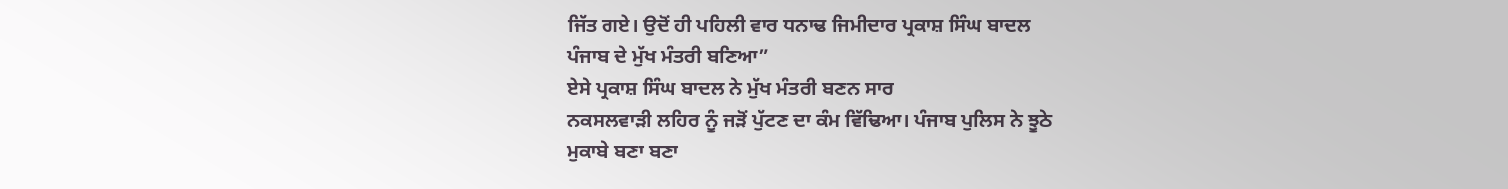ਜਿੱਤ ਗਏ। ਉਦੋਂ ਹੀ ਪਹਿਲੀ ਵਾਰ ਧਨਾਢ ਜਿਮੀਦਾਰ ਪ੍ਰਕਾਸ਼ ਸਿੰਘ ਬਾਦਲ
ਪੰਜਾਬ ਦੇ ਮੁੱਖ ਮੰਤਰੀ ਬਣਿਆ”
ਏਸੇ ਪ੍ਰਕਾਸ਼ ਸਿੰਘ ਬਾਦਲ ਨੇ ਮੁੱਖ ਮੰਤਰੀ ਬਣਨ ਸਾਰ
ਨਕਸਲਵਾੜੀ ਲਹਿਰ ਨੂੰ ਜੜੋਂ ਪੁੱਟਣ ਦਾ ਕੰਮ ਵਿੱਢਿਆ। ਪੰਜਾਬ ਪੁਲਿਸ ਨੇ ਝੂਠੇ
ਮੁਕਾਬੇ ਬਣਾ ਬਣਾ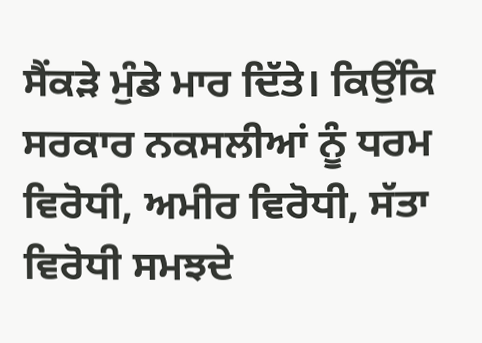ਸੈਂਕੜੇ ਮੁੰਡੇ ਮਾਰ ਦਿੱਤੇ। ਕਿਉਂਕਿ ਸਰਕਾਰ ਨਕਸਲੀਆਂ ਨੂੰ ਧਰਮ
ਵਿਰੋਧੀ, ਅਮੀਰ ਵਿਰੋਧੀ, ਸੱਤਾ ਵਿਰੋਧੀ ਸਮਝਦੇ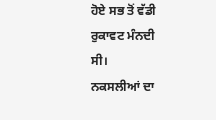ਹੋਏ ਸਭ ਤੋਂ ਵੱਡੀ ਰੁਕਾਵਟ ਮੰਨਦੀ
ਸੀ।
ਨਕਸਲੀਆਂ ਦਾ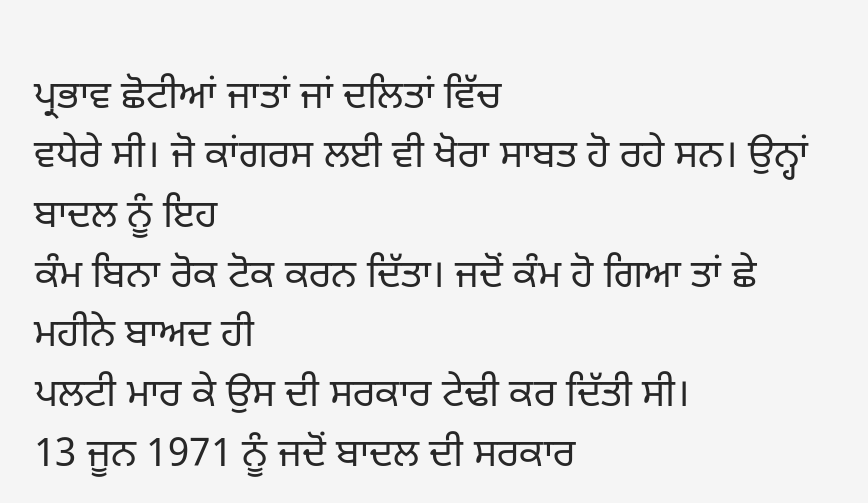ਪ੍ਰਭਾਵ ਛੋਟੀਆਂ ਜਾਤਾਂ ਜਾਂ ਦਲਿਤਾਂ ਵਿੱਚ
ਵਧੇਰੇ ਸੀ। ਜੋ ਕਾਂਗਰਸ ਲਈ ਵੀ ਖੋਰਾ ਸਾਬਤ ਹੋ ਰਹੇ ਸਨ। ਉਨ੍ਹਾਂ ਬਾਦਲ ਨੂੰ ਇਹ
ਕੰਮ ਬਿਨਾ ਰੋਕ ਟੋਕ ਕਰਨ ਦਿੱਤਾ। ਜਦੋਂ ਕੰਮ ਹੋ ਗਿਆ ਤਾਂ ਛੇ ਮਹੀਨੇ ਬਾਅਦ ਹੀ
ਪਲਟੀ ਮਾਰ ਕੇ ਉਸ ਦੀ ਸਰਕਾਰ ਟੇਢੀ ਕਰ ਦਿੱਤੀ ਸੀ।
13 ਜੂਨ 1971 ਨੂੰ ਜਦੋਂ ਬਾਦਲ ਦੀ ਸਰਕਾਰ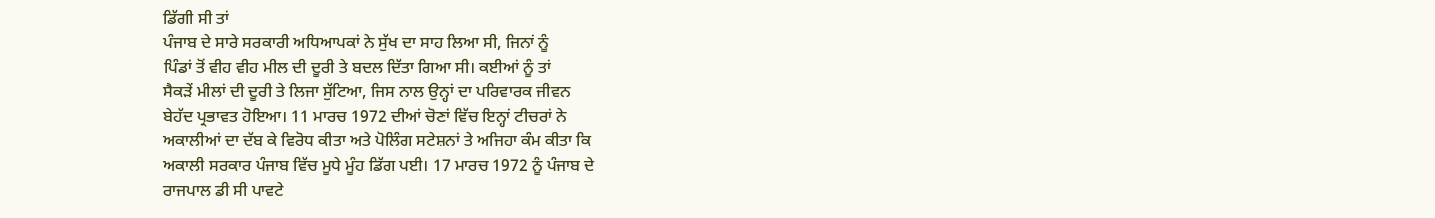ਡਿੱਗੀ ਸੀ ਤਾਂ
ਪੰਜਾਬ ਦੇ ਸਾਰੇ ਸਰਕਾਰੀ ਅਧਿਆਪਕਾਂ ਨੇ ਸੁੱਖ ਦਾ ਸਾਹ ਲਿਆ ਸੀ, ਜਿਨਾਂ ਨੂੰ
ਪਿੰਡਾਂ ਤੋਂ ਵੀਹ ਵੀਹ ਮੀਲ ਦੀ ਦੂਰੀ ਤੇ ਬਦਲ ਦਿੱਤਾ ਗਿਆ ਸੀ। ਕਈਆਂ ਨੂੰ ਤਾਂ
ਸੈਕੜੇਂ ਮੀਲਾਂ ਦੀ ਦੂਰੀ ਤੇ ਲਿਜਾ ਸੁੱਟਿਆ, ਜਿਸ ਨਾਲ ਉਨ੍ਹਾਂ ਦਾ ਪਰਿਵਾਰਕ ਜੀਵਨ
ਬੇਹੱਦ ਪ੍ਰਭਾਵਤ ਹੋਇਆ। 11 ਮਾਰਚ 1972 ਦੀਆਂ ਚੋਣਾਂ ਵਿੱਚ ਇਨ੍ਹਾਂ ਟੀਚਰਾਂ ਨੇ
ਅਕਾਲੀਆਂ ਦਾ ਦੱਬ ਕੇ ਵਿਰੋਧ ਕੀਤਾ ਅਤੇ ਪੋਲਿੰਗ ਸਟੇਸ਼ਨਾਂ ਤੇ ਅਜਿਹਾ ਕੰਮ ਕੀਤਾ ਕਿ
ਅਕਾਲੀ ਸਰਕਾਰ ਪੰਜਾਬ ਵਿੱਚ ਮੂਧੇ ਮੂੰਹ ਡਿੱਗ ਪਈ। 17 ਮਾਰਚ 1972 ਨੂੰ ਪੰਜਾਬ ਦੇ
ਰਾਜਪਾਲ ਡੀ ਸੀ ਪਾਵਟੇ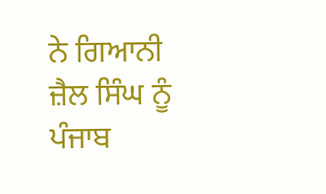ਨੇ ਗਿਆਨੀ ਜ਼ੈਲ ਸਿੰਘ ਨੂੰ ਪੰਜਾਬ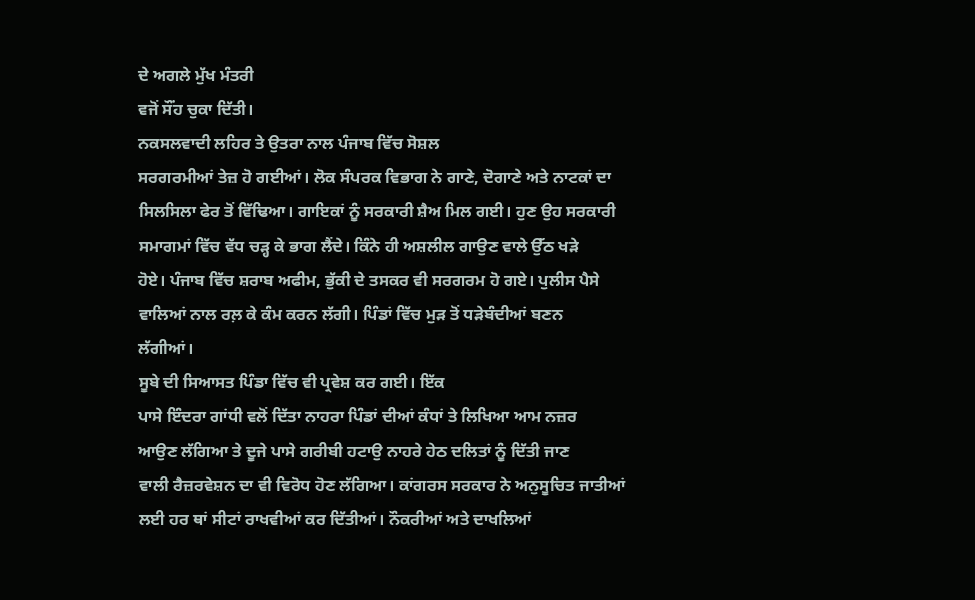ਦੇ ਅਗਲੇ ਮੁੱਖ ਮੰਤਰੀ
ਵਜੋਂ ਸੌਂਹ ਚੁਕਾ ਦਿੱਤੀ।
ਨਕਸਲਵਾਦੀ ਲਹਿਰ ਤੇ ਉਤਰਾ ਨਾਲ ਪੰਜਾਬ ਵਿੱਚ ਸੋਸ਼ਲ
ਸਰਗਰਮੀਆਂ ਤੇਜ਼ ਹੋ ਗਈਆਂ। ਲੋਕ ਸੰਪਰਕ ਵਿਭਾਗ ਨੇ ਗਾਣੇ, ਦੋਗਾਣੇ ਅਤੇ ਨਾਟਕਾਂ ਦਾ
ਸਿਲਸਿਲਾ ਫੇਰ ਤੋਂ ਵਿੱਢਿਆ। ਗਾਇਕਾਂ ਨੂੰ ਸਰਕਾਰੀ ਸ਼ੈਅ ਮਿਲ ਗਈ। ਹੁਣ ਉਹ ਸਰਕਾਰੀ
ਸਮਾਗਮਾਂ ਵਿੱਚ ਵੱਧ ਚੜ੍ਹ ਕੇ ਭਾਗ ਲੈਂਦੇ। ਕਿੰਨੇ ਹੀ ਅਸ਼ਲੀਲ ਗਾਉਣ ਵਾਲੇ ਉੱਠ ਖੜੇ
ਹੋਏ। ਪੰਜਾਬ ਵਿੱਚ ਸ਼ਰਾਬ ਅਫੀਮ, ਭੁੱਕੀ ਦੇ ਤਸਕਰ ਵੀ ਸਰਗਰਮ ਹੋ ਗਏ। ਪੁਲੀਸ ਪੈਸੇ
ਵਾਲਿਆਂ ਨਾਲ ਰਲ਼ ਕੇ ਕੰਮ ਕਰਨ ਲੱਗੀ। ਪਿੰਡਾਂ ਵਿੱਚ ਮੁੜ ਤੋਂ ਧੜੇਬੰਦੀਆਂ ਬਣਨ
ਲੱਗੀਆਂ।
ਸੂਬੇ ਦੀ ਸਿਆਸਤ ਪਿੰਡਾ ਵਿੱਚ ਵੀ ਪ੍ਰਵੇਸ਼ ਕਰ ਗਈ। ਇੱਕ
ਪਾਸੇ ਇੰਦਰਾ ਗਾਂਧੀ ਵਲੋਂ ਦਿੱਤਾ ਨਾਹਰਾ ਪਿੰਡਾਂ ਦੀਆਂ ਕੰਧਾਂ ਤੇ ਲਿਖਿਆ ਆਮ ਨਜ਼ਰ
ਆਉਣ ਲੱਗਿਆ ਤੇ ਦੂਜੇ ਪਾਸੇ ਗਰੀਬੀ ਹਟਾਉ ਨਾਹਰੇ ਹੇਠ ਦਲਿਤਾਂ ਨੂੰ ਦਿੱਤੀ ਜਾਣ
ਵਾਲੀ ਰੈਜ਼ਰਵੇਸ਼ਨ ਦਾ ਵੀ ਵਿਰੋਧ ਹੋਣ ਲੱਗਿਆ। ਕਾਂਗਰਸ ਸਰਕਾਰ ਨੇ ਅਨੁਸੂਚਿਤ ਜਾਤੀਆਂ
ਲਈ ਹਰ ਥਾਂ ਸੀਟਾਂ ਰਾਖਵੀਆਂ ਕਰ ਦਿੱਤੀਆਂ। ਨੌਕਰੀਆਂ ਅਤੇ ਦਾਖਲਿਆਂ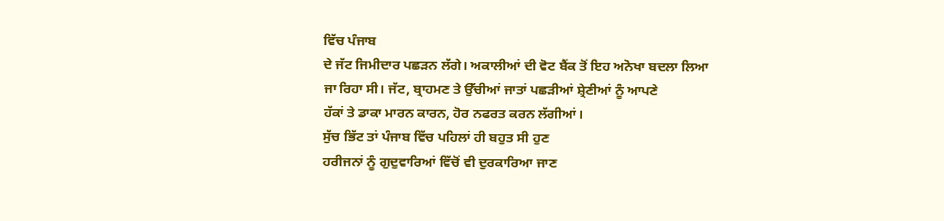ਵਿੱਚ ਪੰਜਾਬ
ਦੇ ਜੱਟ ਜਿਮੀਦਾਰ ਪਛੜਨ ਲੱਗੇ। ਅਕਾਲੀਆਂ ਦੀ ਵੋਟ ਬੈਂਕ ਤੋਂ ਇਹ ਅਨੋਖਾ ਬਦਲਾ ਲਿਆ
ਜਾ ਰਿਹਾ ਸੀ। ਜੱਟ, ਬ੍ਰਾਹਮਣ ਤੇ ਉੱਚੀਆਂ ਜਾਤਾਂ ਪਛੜੀਆਂ ਸ਼੍ਰੇਣੀਆਂ ਨੂੰ ਆਪਣੇ
ਹੱਕਾਂ ਤੇ ਡਾਕਾ ਮਾਰਨ ਕਾਰਨ, ਹੋਰ ਨਫਰਤ ਕਰਨ ਲੱਗੀਆਂ।
ਸੁੱਚ ਭਿੱਟ ਤਾਂ ਪੰਜਾਬ ਵਿੱਚ ਪਹਿਲਾਂ ਹੀ ਬਹੁਤ ਸੀ ਹੁਣ
ਹਰੀਜਨਾਂ ਨੂੰ ਗੁਦੁਵਾਰਿਆਂ ਵਿੱਚੋਂ ਵੀ ਦੁਰਕਾਰਿਆ ਜਾਣ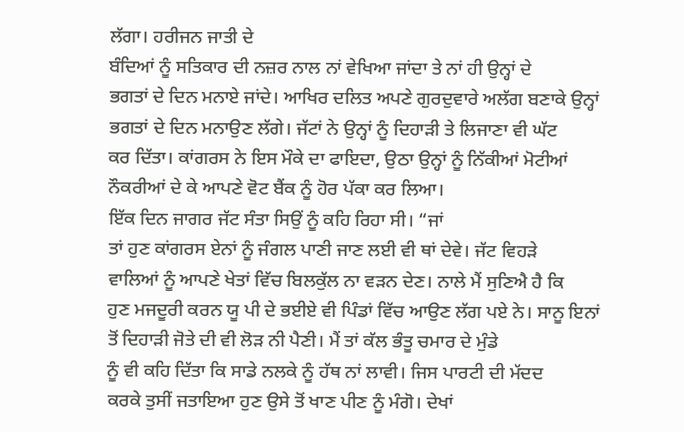ਲੱਗਾ। ਹਰੀਜਨ ਜਾਤੀ ਦੇ
ਬੰਦਿਆਂ ਨੂੰ ਸਤਿਕਾਰ ਦੀ ਨਜ਼ਰ ਨਾਲ ਨਾਂ ਵੇਖਿਆ ਜਾਂਦਾ ਤੇ ਨਾਂ ਹੀ ਉਨ੍ਹਾਂ ਦੇ
ਭਗਤਾਂ ਦੇ ਦਿਨ ਮਨਾਏ ਜਾਂਦੇ। ਆਖਿਰ ਦਲਿਤ ਅਪਣੇ ਗੁਰਦੁਵਾਰੇ ਅਲੱਗ ਬਣਾਕੇ ਉਨ੍ਹਾਂ
ਭਗਤਾਂ ਦੇ ਦਿਨ ਮਨਾਉਣ ਲੱਗੇ। ਜੱਟਾਂ ਨੇ ਉਨ੍ਹਾਂ ਨੂੰ ਦਿਹਾੜੀ ਤੇ ਲਿਜਾਣਾ ਵੀ ਘੱਟ
ਕਰ ਦਿੱਤਾ। ਕਾਂਗਰਸ ਨੇ ਇਸ ਮੌਕੇ ਦਾ ਫਾਇਦਾ, ਉਠਾ ਉਨ੍ਹਾਂ ਨੂੰ ਨਿੱਕੀਆਂ ਮੋਟੀਆਂ
ਨੌਕਰੀਆਂ ਦੇ ਕੇ ਆਪਣੇ ਵੋਟ ਬੈਂਕ ਨੂੰ ਹੋਰ ਪੱਕਾ ਕਰ ਲਿਆ।
ਇੱਕ ਦਿਨ ਜਾਗਰ ਜੱਟ ਸੰਤਾ ਸਿਉਂ ਨੂੰ ਕਹਿ ਰਿਹਾ ਸੀ। “ਜਾਂ
ਤਾਂ ਹੁਣ ਕਾਂਗਰਸ ਏਨਾਂ ਨੂੰ ਜੰਗਲ ਪਾਣੀ ਜਾਣ ਲਈ ਵੀ ਥਾਂ ਦੇਵੇ। ਜੱਟ ਵਿਹੜੇ
ਵਾਲਿਆਂ ਨੂੰ ਆਪਣੇ ਖੇਤਾਂ ਵਿੱਚ ਬਿਲਕੁੱਲ ਨਾ ਵੜਨ ਦੇਣ। ਨਾਲੇ ਮੈਂ ਸੁਣਿਐ ਹੈ ਕਿ
ਹੁਣ ਮਜਦੂਰੀ ਕਰਨ ਯੂ ਪੀ ਦੇ ਭਈਏ ਵੀ ਪਿੰਡਾਂ ਵਿੱਚ ਆਉਣ ਲੱਗ ਪਏ ਨੇ। ਸਾਨੂ ਇਨਾਂ
ਤੋਂ ਦਿਹਾੜੀ ਜੋਤੇ ਦੀ ਵੀ ਲੋੜ ਨੀ ਪੈਣੀ। ਮੈਂ ਤਾਂ ਕੱਲ ਭੰਤੂ ਚਮਾਰ ਦੇ ਮੁੰਡੇ
ਨੂੰ ਵੀ ਕਹਿ ਦਿੱਤਾ ਕਿ ਸਾਡੇ ਨਲਕੇ ਨੂੰ ਹੱਥ ਨਾਂ ਲਾਵੀ। ਜਿਸ ਪਾਰਟੀ ਦੀ ਮੱਦਦ
ਕਰਕੇ ਤੁਸੀਂ ਜਤਾਇਆ ਹੁਣ ਉਸੇ ਤੋਂ ਖਾਣ ਪੀਣ ਨੂੰ ਮੰਗੋ। ਦੇਖਾਂ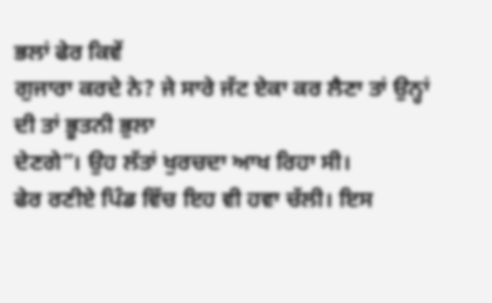ਭਲਾਂ ਫੇਰ ਕਿਵੇਂ
ਗੁਜਾਰਾ ਕਰਦੇ ਨੇ? ਜੇ ਸਾਰੇ ਜੱਟ ਏਕਾ ਕਰ ਲੈਣਾ ਤਾਂ ਉਨ੍ਹਾਂ ਦੀ ਤਾਂ ਭੂਤਨੀ ਭੁਲਾ
ਦੇਣਗੇ”। ਉਹ ਲੱਤਾਂ ਖੁਰਚਦਾ ਆਖ ਰਿਹਾ ਸੀ।
ਫੇਰ ਰਣੀਏ ਪਿੰਡ ਵਿੱਚ ਇਹ ਵੀ ਹਵਾ ਚੱਲੀ। ਇਸ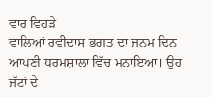ਵਾਰ ਵਿਹੜੇ
ਵਾਲਿਆਂ ਰਵੀਦਾਸ ਭਗਤ ਦਾ ਜਨਮ ਦਿਨ ਆਪਣੀ ਧਰਮਸ਼ਾਲਾ ਵਿੱਚ ਮਨਾਇਆ। ਉਹ ਜੱਟਾਂ ਦੇ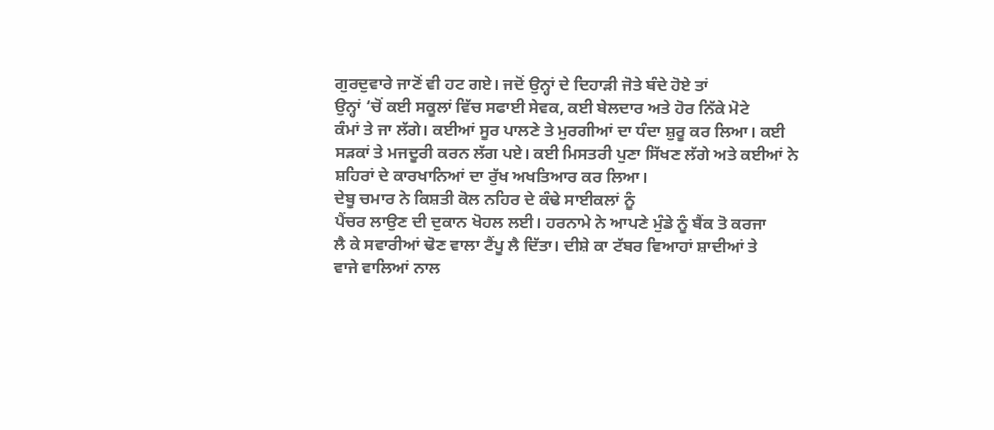ਗੁਰਦੁਵਾਰੇ ਜਾਣੋਂ ਵੀ ਹਟ ਗਏ। ਜਦੋਂ ਉਨ੍ਹਾਂ ਦੇ ਦਿਹਾੜੀ ਜੋਤੇ ਬੰਦੇ ਹੋਏ ਤਾਂ
ਉਨ੍ਹਾਂ ‘ਚੋਂ ਕਈ ਸਕੂਲਾਂ ਵਿੱਚ ਸਫਾਈ ਸੇਵਕ, ਕਈ ਬੇਲਦਾਰ ਅਤੇ ਹੋਰ ਨਿੱਕੇ ਮੋਟੇ
ਕੰਮਾਂ ਤੇ ਜਾ ਲੱਗੇ। ਕਈਆਂ ਸੂਰ ਪਾਲਣੇ ਤੇ ਮੁਰਗੀਆਂ ਦਾ ਧੰਦਾ ਸ਼ੁਰੂ ਕਰ ਲਿਆ। ਕਈ
ਸੜਕਾਂ ਤੇ ਮਜਦੂਰੀ ਕਰਨ ਲੱਗ ਪਏ। ਕਈ ਮਿਸਤਰੀ ਪੁਣਾ ਸਿੱਖਣ ਲੱਗੇ ਅਤੇ ਕਈਆਂ ਨੇ
ਸ਼ਹਿਰਾਂ ਦੇ ਕਾਰਖਾਨਿਆਂ ਦਾ ਰੁੱਖ ਅਖਤਿਆਰ ਕਰ ਲਿਆ।
ਦੇਬੂ ਚਮਾਰ ਨੇ ਕਿਸ਼ਤੀ ਕੋਲ ਨਹਿਰ ਦੇ ਕੰਢੇ ਸਾਈਕਲਾਂ ਨੂੰ
ਪੈਂਚਰ ਲਾਉਣ ਦੀ ਦੁਕਾਨ ਖੋਹਲ ਲਈ। ਹਰਨਾਮੇ ਨੇ ਆਪਣੇ ਮੁੰਡੇ ਨੂੰ ਬੈਂਕ ਤੋ ਕਰਜਾ
ਲੈ ਕੇ ਸਵਾਰੀਆਂ ਢੋਣ ਵਾਲਾ ਟੈਂਪੂ ਲੈ ਦਿੱਤਾ। ਦੀਸ਼ੇ ਕਾ ਟੱਬਰ ਵਿਆਹਾਂ ਸ਼ਾਦੀਆਂ ਤੇ
ਵਾਜੇ ਵਾਲਿਆਂ ਨਾਲ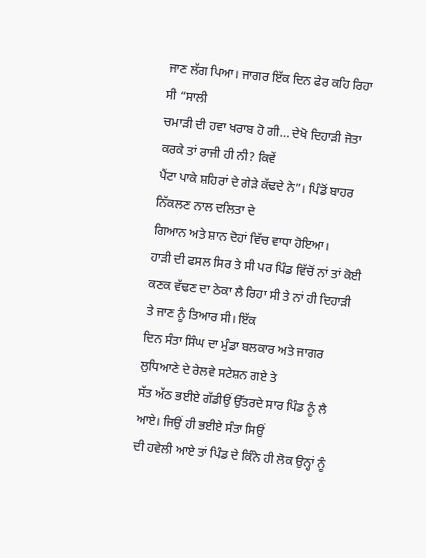ਜਾਣ ਲੱਗ ਪਿਆ। ਜਾਗਰ ਇੱਕ ਦਿਨ ਫੇਰ ਕਹਿ ਰਿਹਾ ਸੀ “ਸਾਲੀ
ਚਮਾੜੀ ਦੀ ਹਵਾ ਖਰਾਬ ਹੋ ਗੀ… ਦੇਖੋ ਦਿਹਾੜੀ ਜੋਤਾ ਕਰਕੇ ਤਾਂ ਰਾਜੀ ਹੀ ਨੀ? ਕਿਵੇਂ
ਪੈਂਟਾ ਪਾਕੇ ਸ਼ਹਿਰਾਂ ਦੇ ਗੇੜੇ ਕੱਢਦੇ ਨੇ”। ਪਿੰਡੋਂ ਬਾਹਰ ਨਿੱਕਲਣ ਨਾਲ ਦਲਿਤਾ ਦੇ
ਗਿਆਨ ਅਤੇ ਸ਼ਾਨ ਦੋਹਾਂ ਵਿੱਚ ਵਾਧਾ ਹੋਇਆ।
ਹਾੜੀ ਦੀ ਫਸਲ ਸਿਰ ਤੇ ਸੀ ਪਰ ਪਿੰਡ ਵਿੱਚੋਂ ਨਾਂ ਤਾਂ ਕੋਈ
ਕਣਕ ਵੱਢਣ ਦਾ ਠੇਕਾ ਲੈ ਰਿਹਾ ਸੀ ਤੇ ਨਾਂ ਹੀ ਦਿਹਾੜੀ ਤੇ ਜਾਣ ਨੂੰ ਤਿਆਰ ਸੀ। ਇੱਕ
ਦਿਨ ਸੰਤਾ ਸਿੰਘ ਦਾ ਮੁੰਡਾ ਬਲਕਾਰ ਅਤੇ ਜਾਗਰ ਲੁਧਿਆਣੇ ਦੇ ਰੇਲਵੇ ਸਟੇਸ਼ਨ ਗਏ ਤੇ
ਸੱਤ ਅੱਠ ਭਈਏ ਗੱਡੀਉਂ ਉੱਤਰਦੇ ਸਾਰ ਪਿੰਡ ਨੂੰ ਲੈ ਆਏ। ਜਿਉਂ ਹੀ ਭਈਏ ਸੰਤਾ ਸਿਉਂ
ਦੀ ਹਵੇਲੀ ਆਏ ਤਾਂ ਪਿੰਡ ਦੇ ਕਿੰਨੇ ਹੀ ਲੋਕ ਉਨ੍ਹਾਂ ਨੂੰ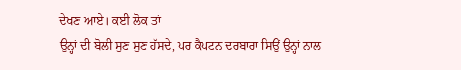ਦੇਖਣ ਆਏ। ਕਈ ਲੋਕ ਤਾਂ
ਉਨ੍ਹਾਂ ਦੀ ਬੋਲੀ ਸੁਣ ਸੁਣ ਹੱਸਦੇ, ਪਰ ਕੈਪਟਨ ਦਰਬਾਰਾ ਸਿਉਂ ਉਨ੍ਹਾਂ ਨਾਲ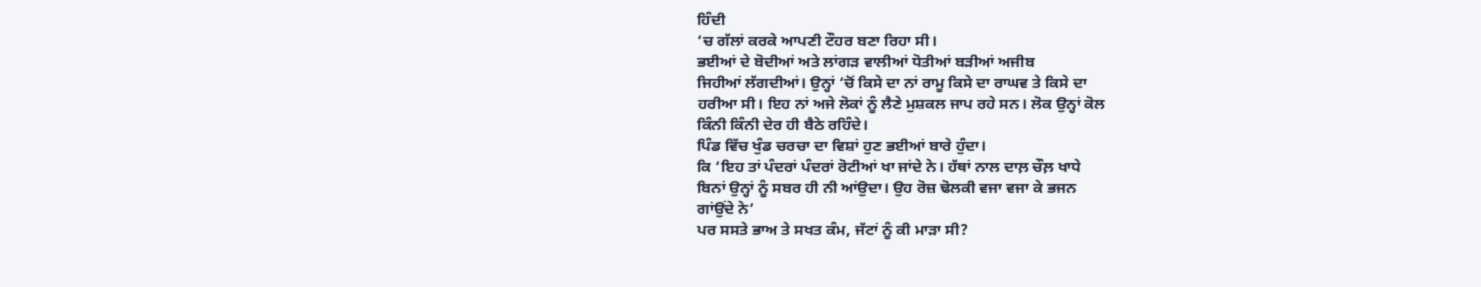ਹਿੰਦੀ
‘ਚ ਗੱਲਾਂ ਕਰਕੇ ਆਪਣੀ ਟੌਹਰ ਬਣਾ ਰਿਹਾ ਸੀ।
ਭਈਆਂ ਦੇ ਬੋਦੀਆਂ ਅਤੇ ਲਾਂਗੜ ਵਾਲੀਆਂ ਧੋਤੀਆਂ ਬੜੀਆਂ ਅਜੀਬ
ਜਿਹੀਆਂ ਲੱਗਦੀਆਂ। ਉਨ੍ਹਾਂ ‘ਚੋਂ ਕਿਸੇ ਦਾ ਨਾਂ ਰਾਮੂ ਕਿਸੇ ਦਾ ਰਾਘਵ ਤੇ ਕਿਸੇ ਦਾ
ਹਰੀਆ ਸੀ। ਇਹ ਨਾਂ ਅਜੇ ਲੋਕਾਂ ਨੂੰ ਲੈਣੇ ਮੁਸ਼ਕਲ ਜਾਪ ਰਹੇ ਸਨ। ਲੋਕ ਉਨ੍ਹਾਂ ਕੋਲ
ਕਿੰਨੀ ਕਿੰਨੀ ਦੇਰ ਹੀ ਬੈਠੇ ਰਹਿੰਦੇ।
ਪਿੰਡ ਵਿੱਚ ਖੁੰਡ ਚਰਚਾ ਦਾ ਵਿਸ਼ਾਂ ਹੁਣ ਭਈਆਂ ਬਾਰੇ ਹੁੰਦਾ।
ਕਿ ‘ਇਹ ਤਾਂ ਪੰਦਰਾਂ ਪੰਦਰਾਂ ਰੋਟੀਆਂ ਖਾ ਜਾਂਦੇ ਨੇ। ਹੱਥਾਂ ਨਾਲ ਦਾਲ਼ ਚੌਲ਼ ਖਾਧੇ
ਬਿਨਾਂ ਉਨ੍ਹਾਂ ਨੂੰ ਸਬਰ ਹੀ ਨੀ ਆਂਉਦਾ। ਉਹ ਰੋਜ਼ ਢੋਲਕੀ ਵਜਾ ਵਜਾ ਕੇ ਭਜਨ
ਗਾਂਉਂਦੇ ਨੇ’
ਪਰ ਸਸਤੇ ਭਾਅ ਤੇ ਸਖਤ ਕੰਮ, ਜੱਟਾਂ ਨੂੰ ਕੀ ਮਾੜਾ ਸੀ?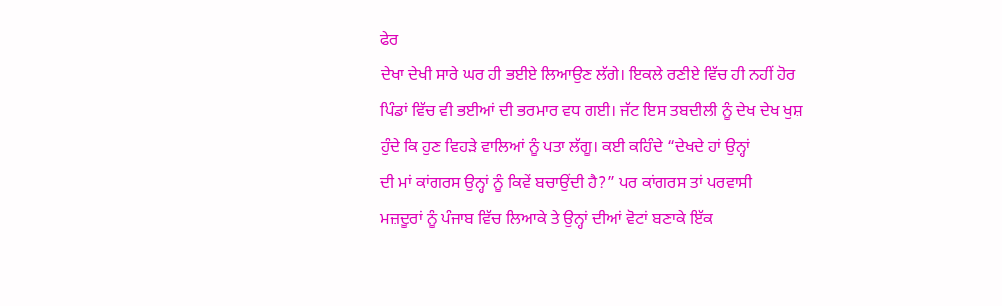ਫੇਰ
ਦੇਖਾ ਦੇਖੀ ਸਾਰੇ ਘਰ ਹੀ ਭਈਏ ਲਿਆਉਣ ਲੱਗੇ। ਇਕਲੇ ਰਣੀਏ ਵਿੱਚ ਹੀ ਨਹੀਂ ਹੋਰ
ਪਿੰਡਾਂ ਵਿੱਚ ਵੀ ਭਈਆਂ ਦੀ ਭਰਮਾਰ ਵਧ ਗਈ। ਜੱਟ ਇਸ ਤਬਦੀਲੀ ਨੂੰ ਦੇਖ ਦੇਖ ਖੁਸ਼
ਹੁੰਦੇ ਕਿ ਹੁਣ ਵਿਹੜੇ ਵਾਲਿਆਂ ਨੂੰ ਪਤਾ ਲੱਗੂ। ਕਈ ਕਹਿੰਦੇ “ਦੇਖਦੇ ਹਾਂ ਉਨ੍ਹਾਂ
ਦੀ ਮਾਂ ਕਾਂਗਰਸ ਉਨ੍ਹਾਂ ਨੂੰ ਕਿਵੇਂ ਬਚਾਉਂਦੀ ਹੈ?” ਪਰ ਕਾਂਗਰਸ ਤਾਂ ਪਰਵਾਸੀ
ਮਜ਼ਦੂਰਾਂ ਨੂੰ ਪੰਜਾਬ ਵਿੱਚ ਲਿਆਕੇ ਤੇ ਉਨ੍ਹਾਂ ਦੀਆਂ ਵੋਟਾਂ ਬਣਾਕੇ ਇੱਕ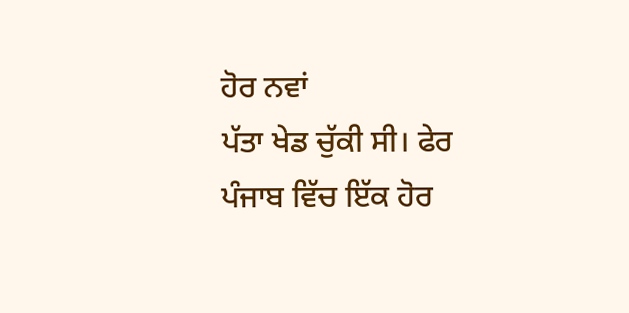ਹੋਰ ਨਵਾਂ
ਪੱਤਾ ਖੇਡ ਚੁੱਕੀ ਸੀ। ਫੇਰ ਪੰਜਾਬ ਵਿੱਚ ਇੱਕ ਹੋਰ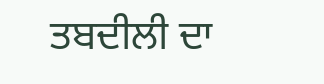ਤਬਦੀਲੀ ਦਾ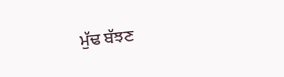ਮੁੱਢ ਬੱਝਣ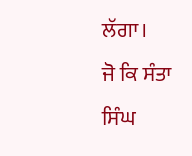ਲੱਗਾ।
ਜੋ ਕਿ ਸੰਤਾ ਸਿੰਘ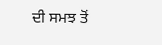ਦੀ ਸਮਝ ਤੋਂ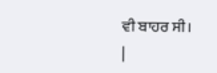ਵੀ ਬਾਹਰ ਸੀ।
|